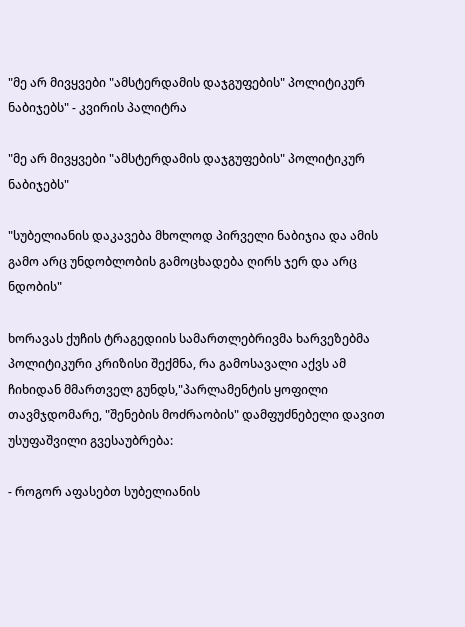"მე არ მივყვები "ამსტერდამის დაჯგუფების" პოლიტიკურ ნაბიჯებს" - კვირის პალიტრა

"მე არ მივყვები "ამსტერდამის დაჯგუფების" პოლიტიკურ ნაბიჯებს"

"სუბელიანის დაკავება მხოლოდ პირველი ნაბიჯია და ამის გამო არც უნდობლობის გამოცხადება ღირს ჯერ და არც ნდობის"

ხორავას ქუჩის ტრაგედიის სამართლებრივმა ხარვეზებმა პოლიტიკური კრიზისი შექმნა, რა გამოსავალი აქვს ამ ჩიხიდან მმართველ გუნდს,"პარლამენტის ყოფილი თავმჯდომარე, "შენების მოძრაობის" დამფუძნებელი დავით უსუფაშვილი გვესაუბრება:

- როგორ აფასებთ სუბელიანის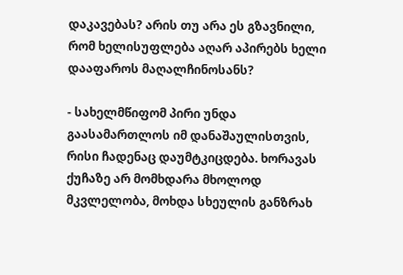დაკავებას? არის თუ არა ეს გზავნილი, რომ ხელისუფლება აღარ აპირებს ხელი დააფაროს მაღალჩინოსანს?

- სახელმწიფომ პირი უნდა გაასამართლოს იმ დანაშაულისთვის, რისი ჩადენაც დაუმტკიცდება. ხორავას ქუჩაზე არ მომხდარა მხოლოდ მკვლელობა, მოხდა სხეულის განზრახ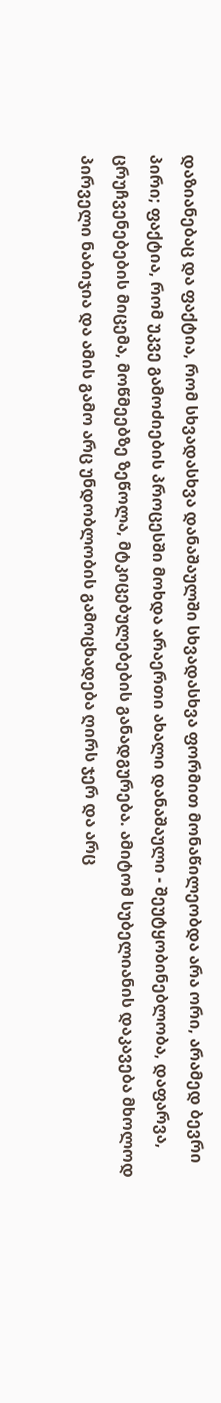დაზიანებაც და ფაქტია, რომ სხვადასხვა დანაშაულში სხვადასხვა ფორმით მონაწილეობდა არა ორი, არამედ ბევრი პირი; ფაქტია, რომ უკვე გამოძიების პროცესში მოხდა არაერთი ახალი დანაშაული - შეუტყობინებლობა, დაფარვა, ცრუჩვენებების მიცემა, მოწმეებზე ზეწოლა, მტკიცებულებების განადგურება. ამიტომ სუბელიანის დაკავება მხოლოდ პირველი ნაბიჯია და ამის გამო არც უნდობლობის გამოცხადება ღირს ჯერ და არც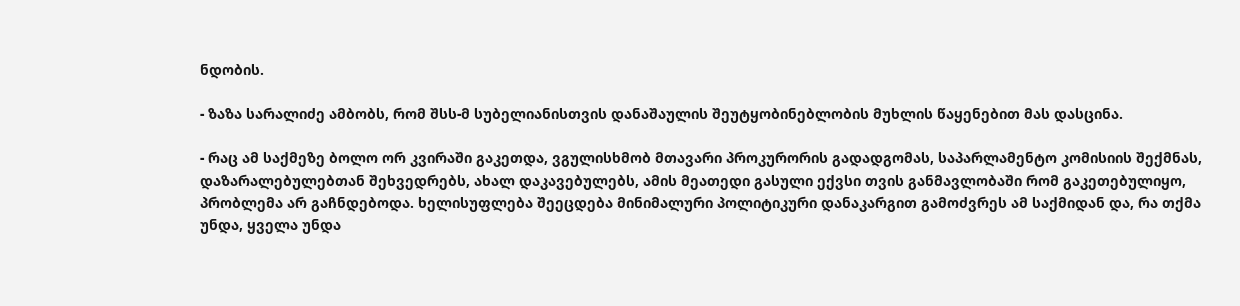ნდობის.

- ზაზა სარალიძე ამბობს, რომ შსს-მ სუბელიანისთვის დანაშაულის შეუტყობინებლობის მუხლის წაყენებით მას დასცინა.

- რაც ამ საქმეზე ბოლო ორ კვირაში გაკეთდა, ვგულისხმობ მთავარი პროკურორის გადადგომას, საპარლამენტო კომისიის შექმნას, დაზარალებულებთან შეხვედრებს, ახალ დაკავებულებს, ამის მეათედი გასული ექვსი თვის განმავლობაში რომ გაკეთებულიყო, პრობლემა არ გაჩნდებოდა. ხელისუფლება შეეცდება მინიმალური პოლიტიკური დანაკარგით გამოძვრეს ამ საქმიდან და, რა თქმა უნდა, ყველა უნდა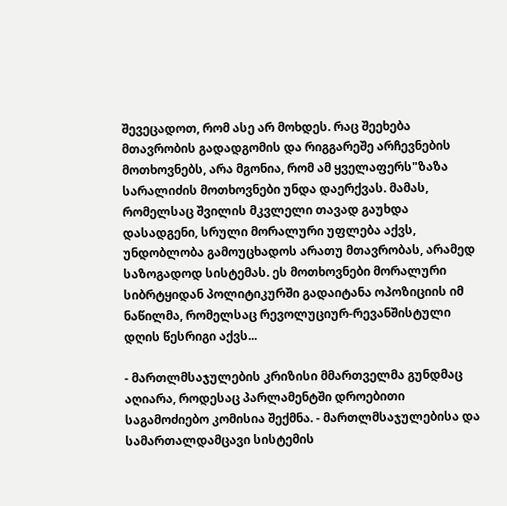შევეცადოთ, რომ ასე არ მოხდეს. რაც შეეხება მთავრობის გადადგომის და რიგგარეშე არჩევნების მოთხოვნებს, არა მგონია, რომ ამ ყველაფერს"ზაზა სარალიძის მოთხოვნები უნდა დაერქვას. მამას, რომელსაც შვილის მკვლელი თავად გაუხდა დასადგენი, სრული მორალური უფლება აქვს, უნდობლობა გამოუცხადოს არათუ მთავრობას, არამედ საზოგადოდ სისტემას. ეს მოთხოვნები მორალური სიბრტყიდან პოლიტიკურში გადაიტანა ოპოზიციის იმ ნაწილმა, რომელსაც რევოლუციურ-რევანშისტული დღის წესრიგი აქვს...

- მართლმსაჯულების კრიზისი მმართველმა გუნდმაც აღიარა, როდესაც პარლამენტში დროებითი საგამოძიებო კომისია შექმნა. - მართლმსაჯულებისა და სამართალდამცავი სისტემის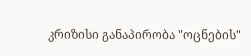კრიზისი განაპირობა "ოცნების"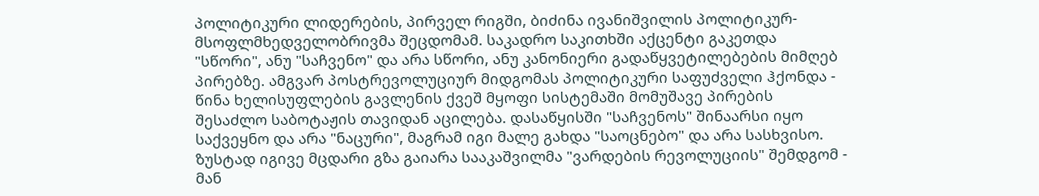პოლიტიკური ლიდერების, პირველ რიგში, ბიძინა ივანიშვილის პოლიტიკურ-მსოფლმხედველობრივმა შეცდომამ. საკადრო საკითხში აქცენტი გაკეთდა "სწორი", ანუ "საჩვენო" და არა სწორი, ანუ კანონიერი გადაწყვეტილებების მიმღებ პირებზე. ამგვარ პოსტრევოლუციურ მიდგომას პოლიტიკური საფუძველი ჰქონდა - წინა ხელისუფლების გავლენის ქვეშ მყოფი სისტემაში მომუშავე პირების შესაძლო საბოტაჟის თავიდან აცილება. დასაწყისში "საჩვენოს" შინაარსი იყო საქვეყნო და არა "ნაცური", მაგრამ იგი მალე გახდა "საოცნებო" და არა სასხვისო. ზუსტად იგივე მცდარი გზა გაიარა სააკაშვილმა "ვარდების რევოლუციის" შემდგომ - მან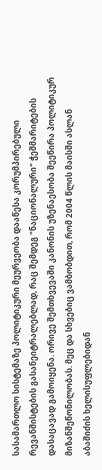სასამართლო სისტემაზე პოლიტიკური მეურვეობა დააწესა კორუმპირებული რევანშისტების გასანეიტრალებლად, რაც შემდეგ "ნაციონალური" ჭეშმარიტების დასაცავად გამოიყენა. ორივე შემთხვევაში კანონის უზენაესობა შეეწირა პოლიტიკურ მიზანშეწონილობას. მეც და სხვებიც ვამბობდით, რომ 2004 წლის მაისში ასლან აბაშიძის ხელისუფლებიდან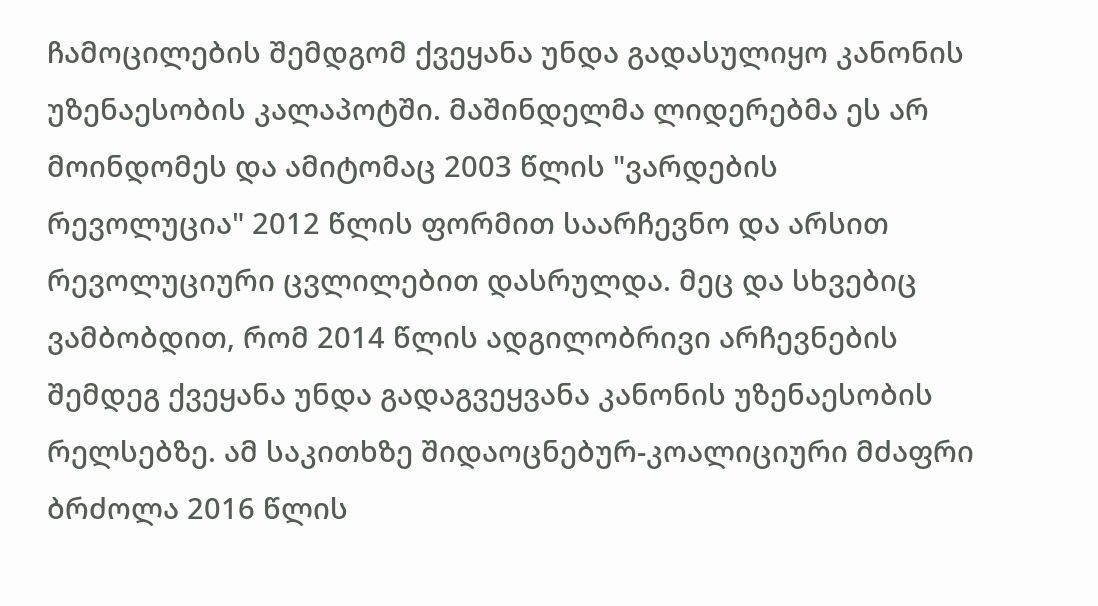ჩამოცილების შემდგომ ქვეყანა უნდა გადასულიყო კანონის უზენაესობის კალაპოტში. მაშინდელმა ლიდერებმა ეს არ მოინდომეს და ამიტომაც 2003 წლის "ვარდების რევოლუცია" 2012 წლის ფორმით საარჩევნო და არსით რევოლუციური ცვლილებით დასრულდა. მეც და სხვებიც ვამბობდით, რომ 2014 წლის ადგილობრივი არჩევნების შემდეგ ქვეყანა უნდა გადაგვეყვანა კანონის უზენაესობის რელსებზე. ამ საკითხზე შიდაოცნებურ-კოალიციური მძაფრი ბრძოლა 2016 წლის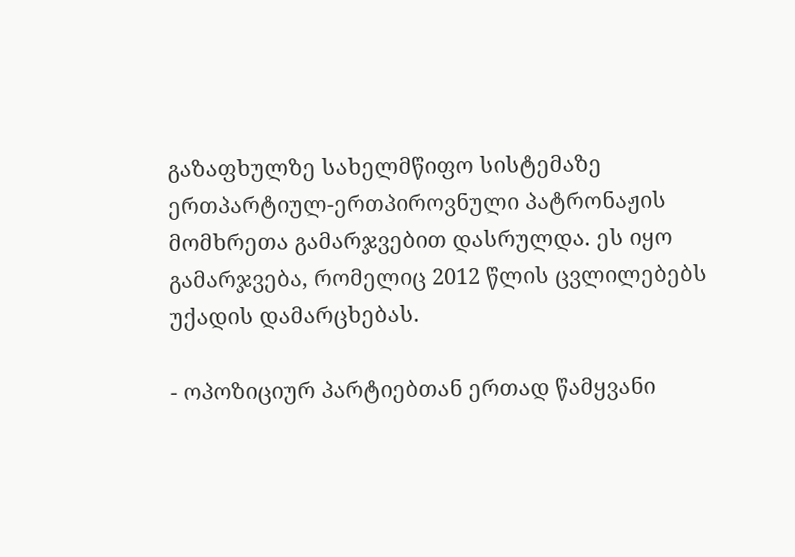გაზაფხულზე სახელმწიფო სისტემაზე ერთპარტიულ-ერთპიროვნული პატრონაჟის მომხრეთა გამარჯვებით დასრულდა. ეს იყო გამარჯვება, რომელიც 2012 წლის ცვლილებებს უქადის დამარცხებას.

- ოპოზიციურ პარტიებთან ერთად წამყვანი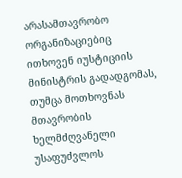არასამთავრობო ორგანიზაციებიც ითხოვენ იუსტიციის მინისტრის გადადგომას, თუმცა მოთხოვნას მთავრობის ხელმძღვანელი უსაფუძვლოს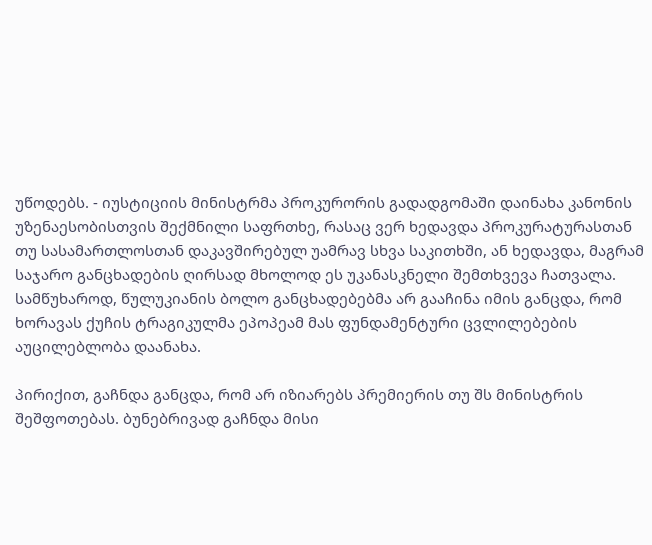უწოდებს. - იუსტიციის მინისტრმა პროკურორის გადადგომაში დაინახა კანონის უზენაესობისთვის შექმნილი საფრთხე, რასაც ვერ ხედავდა პროკურატურასთან თუ სასამართლოსთან დაკავშირებულ უამრავ სხვა საკითხში, ან ხედავდა, მაგრამ საჯარო განცხადების ღირსად მხოლოდ ეს უკანასკნელი შემთხვევა ჩათვალა. სამწუხაროდ, წულუკიანის ბოლო განცხადებებმა არ გააჩინა იმის განცდა, რომ ხორავას ქუჩის ტრაგიკულმა ეპოპეამ მას ფუნდამენტური ცვლილებების აუცილებლობა დაანახა.

პირიქით, გაჩნდა განცდა, რომ არ იზიარებს პრემიერის თუ შს მინისტრის შეშფოთებას. ბუნებრივად გაჩნდა მისი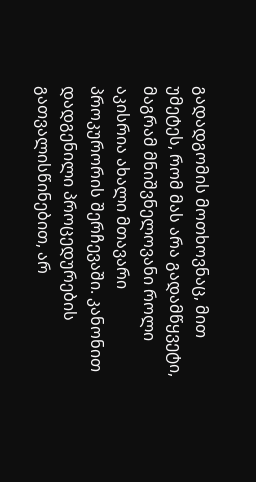გადადგომის მოთხოვნაც, მით უმეტეს, რომ მას არა გადამწყვეტი, მაგრამ მნიშვნელოვანი როლი აკისრია ახალი მთავარი პროკურორის შერჩევაში. კანონით დადგენილი პროცედურების გათვალისწინებით, არ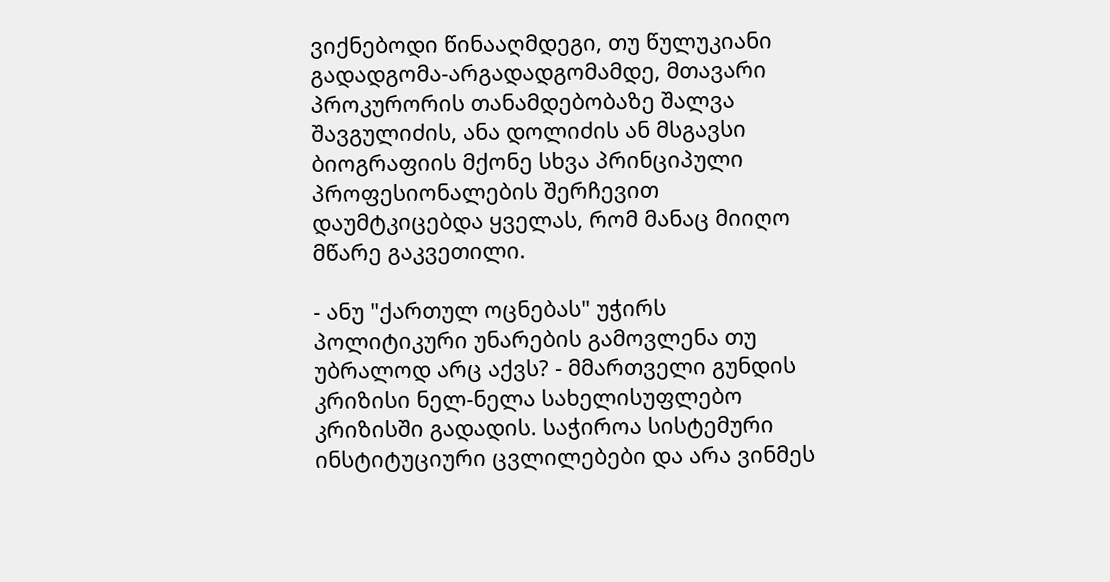ვიქნებოდი წინააღმდეგი, თუ წულუკიანი გადადგომა-არგადადგომამდე, მთავარი პროკურორის თანამდებობაზე შალვა შავგულიძის, ანა დოლიძის ან მსგავსი ბიოგრაფიის მქონე სხვა პრინციპული პროფესიონალების შერჩევით დაუმტკიცებდა ყველას, რომ მანაც მიიღო მწარე გაკვეთილი.

- ანუ "ქართულ ოცნებას" უჭირს პოლიტიკური უნარების გამოვლენა თუ უბრალოდ არც აქვს? - მმართველი გუნდის კრიზისი ნელ-ნელა სახელისუფლებო კრიზისში გადადის. საჭიროა სისტემური ინსტიტუციური ცვლილებები და არა ვინმეს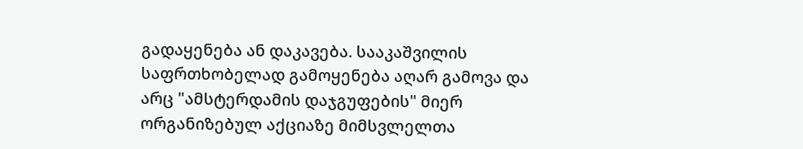გადაყენება ან დაკავება. სააკაშვილის საფრთხობელად გამოყენება აღარ გამოვა და არც "ამსტერდამის დაჯგუფების" მიერ ორგანიზებულ აქციაზე მიმსვლელთა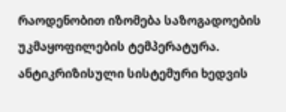რაოდენობით იზომება საზოგადოების უკმაყოფილების ტემპერატურა. ანტიკრიზისული სისტემური ხედვის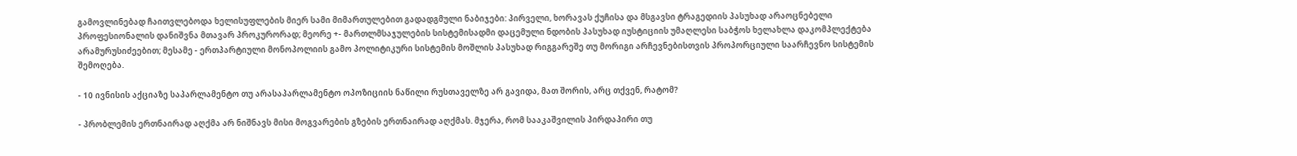გამოვლინებად ჩაითვლებოდა ხელისუფლების მიერ სამი მიმართულებით გადადგმული ნაბიჯები: პირველი, ხორავას ქუჩისა და მსგავსი ტრაგედიის პასუხად არაოცნებელი პროფესიონალის დანიშვნა მთავარ პროკურორად; მეორე +- მართლმსაჯულების სისტემისადმი დაცემული ნდობის პასუხად იუსტიციის უმაღლესი საბჭოს ხელახლა დაკომპლექტება არამურუსიძეებით; მესამე - ერთპარტიული მონოპოლიის გამო პოლიტიკური სისტემის მოშლის პასუხად რიგგარეშე თუ მორიგი არჩევნებისთვის პროპორციული საარჩევნო სისტემის შემოღება.

- 10 ივნისის აქციაზე საპარლამენტო თუ არასაპარლამენტო ოპოზიციის ნაწილი რუსთაველზე არ გავიდა, მათ შორის, არც თქვენ, რატომ?

- პრობლემის ერთნაირად აღქმა არ ნიშნავს მისი მოგვარების გზების ერთნაირად აღქმას. მჯერა, რომ სააკაშვილის პირდაპირი თუ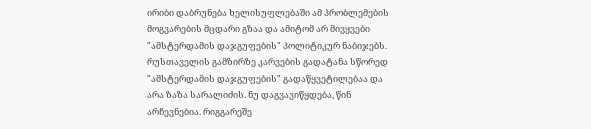ირიბი დაბრუნება ხელისუფლებაში ამ პრობლემების მოგვარების მცდარი გზაა და ამიტომ არ მივყვები "ამსტერდამის დაჯგუფების" პოლიტიკურ ნაბიჯებს. რუსთაველის გამზირზე კარვების გადატანა სწორედ "ამსტერდამის დაჯგუფების" გადაწყვეტილებაა და არა ზაზა სარალიძის. ნუ დაგვავიწყდება, წინ არჩევნებია. რიგგარეშე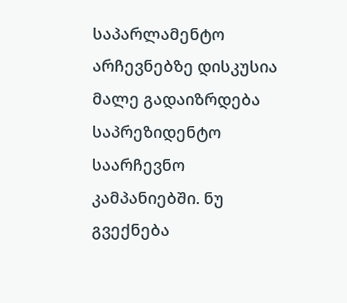საპარლამენტო არჩევნებზე დისკუსია მალე გადაიზრდება საპრეზიდენტო საარჩევნო კამპანიებში. ნუ გვექნება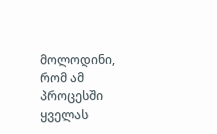მოლოდინი, რომ ამ პროცესში ყველას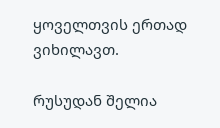ყოველთვის ერთად ვიხილავთ.

რუსუდან შელია